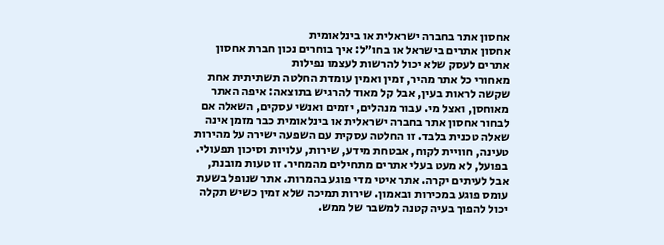אחסון אתר בחברה ישראלית או בינלאומית
אחסון אתרים בישראל או בחו״ל: איך בוחרים נכון חברת אחסון אתרים לעסק שלא יכול להרשות לעצמו נפילות
מאחורי כל אתר מהיר, זמין ואמין עומדת החלטה תשתיתית אחת שקשה לראות בעין, אבל קל מאוד להרגיש בתוצאה: איפה האתר מאוחסן, ואצל מי. עבור מנהלים, יזמים ואנשי עסקים, השאלה אם לבחור אחסון אתר בחברה ישראלית או בינלאומית כבר מזמן אינה שאלה טכנית בלבד. זו החלטה עסקית עם השפעה ישירה על מהירות טעינה, חוויית לקוח, אבטחת מידע, שירות, עלויות וסיכון תפעולי.
בפועל, לא מעט בעלי אתרים מתחילים מהמחיר. זו טעות מובנת, אבל לעיתים יקרה. אתר איטי מדי פוגע בהמרות. אתר שנופל בשעת עומס פוגע במכירות ובאמון. שירות תמיכה שלא זמין כשיש תקלה יכול להפוך בעיה קטנה למשבר של ממש.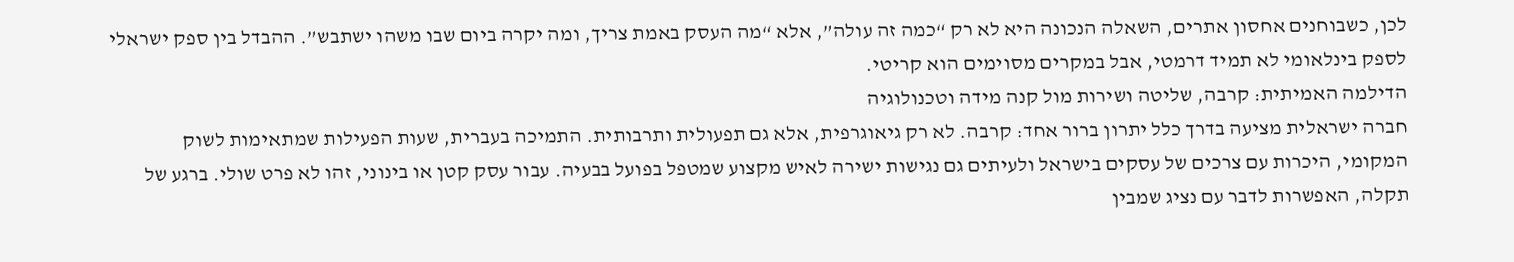לכן, כשבוחנים אחסון אתרים, השאלה הנכונה היא לא רק “כמה זה עולה”, אלא “מה העסק באמת צריך, ומה יקרה ביום שבו משהו ישתבש”. ההבדל בין ספק ישראלי לספק בינלאומי לא תמיד דרמטי, אבל במקרים מסוימים הוא קריטי.
הדילמה האמיתית: קרבה, שליטה ושירות מול קנה מידה וטכנולוגיה
חברה ישראלית מציעה בדרך כלל יתרון ברור אחד: קרבה. לא רק גיאוגרפית, אלא גם תפעולית ותרבותית. התמיכה בעברית, שעות הפעילות שמתאימות לשוק המקומי, היכרות עם צרכים של עסקים בישראל ולעיתים גם נגישות ישירה לאיש מקצוע שמטפל בפועל בבעיה. עבור עסק קטן או בינוני, זהו לא פרט שולי. ברגע של תקלה, האפשרות לדבר עם נציג שמבין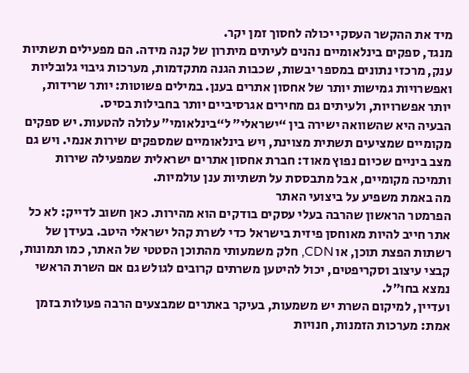מיד את ההקשר העסקי יכולה לחסוך זמן יקר.
מנגד, ספקים בינלאומיים נהנים לעיתים מיתרון של קנה מידה. הם מפעילים תשתיות ענק, מרכזי נתונים במספר יבשות, שכבות הגנה מתקדמות, מערכות גיבוי גלובליות ואפשרויות גמישות יותר של אחסון אתרים בענן. במילים פשוטות: יותר שרידות, יותר אפשרויות, ולעיתים גם מחירים אגרסיביים יותר בחבילות בסיס.
הבעיה היא שהשוואה ישירה בין “ישראלי” ל“בינלאומי” עלולה להטעות. יש ספקים מקומיים שמציעים תשתית מצוינת, ויש בינלאומיים שמספקים שירות אנמי. ויש גם מצב ביניים שכיום נפוץ מאוד: חברת אחסון אתרים ישראלית שמפעילה שירות ותמיכה מקומיים, אבל מתבססת על תשתיות ענן עולמיות.
מה באמת משפיע על ביצועי האתר
הפרמטר הראשון שהרבה בעלי עסקים בודקים הוא מהירות. כאן חשוב לדייק: לא כל אתר חייב להיות מאוחסן פיזית בישראל כדי לשרת קהל ישראלי היטב. בעידן של רשתות הפצת תוכן, או CDN, חלק משמעותי מהתוכן הסטטי של האתר, כמו תמונות, קבצי עיצוב וסקריפטים, יכול להיטען משרתים קרובים לגולש גם אם השרת הראשי נמצא בחו״ל.
ועדיין, למיקום השרת יש משמעות, בעיקר באתרים שמבצעים הרבה פעולות בזמן אמת: מערכות הזמנות, חנויות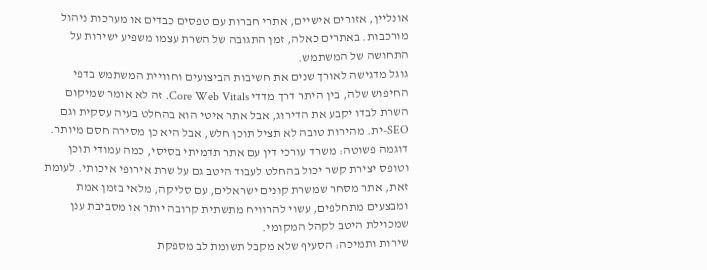אונליין, אזורים אישיים, אתרי חברות עם טפסים כבדים או מערכות ניהול מורכבות. באתרים כאלה, זמן התגובה של השרת עצמו משפיע ישירות על התחושה של המשתמש.
גוגל מדגישה לאורך שנים את חשיבות הביצועים וחוויית המשתמש בדפי החיפוש שלה, בין היתר דרך מדדי Core Web Vitals. זה לא אומר שמיקום השרת לבדו יקבע את הדירוג, אבל אתר איטי הוא בהחלט בעיה עסקית וגם SEO-ית. מהירות טובה לא תציל תוכן חלש, אבל היא כן מסירה חסם מיותר.
דוגמה פשוטה: משרד עורכי דין עם אתר תדמיתי בסיסי, כמה עמודי תוכן וטופס יצירת קשר יכול בהחלט לעבוד היטב גם על שרת אירופי איכותי. לעומת זאת, אתר מסחר שמשרת קונים ישראלים, עם סליקה, מלאי בזמן אמת ומבצעים מתחלפים, עשוי להרוויח מתשתית קרובה יותר או מסביבת ענן שמכוילת היטב לקהל המקומי.
שירות ותמיכה: הסעיף שלא מקבל תשומת לב מספקת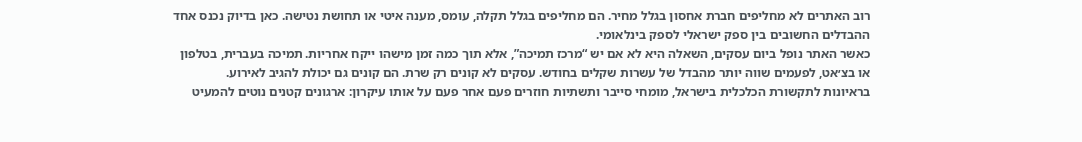רוב האתרים לא מחליפים חברת אחסון בגלל מחיר. הם מחליפים בגלל תקלה, עומס, מענה איטי או תחושת נטישה. כאן בדיוק נכנס אחד ההבדלים החשובים בין ספק ישראלי לספק בינלאומי.
כאשר האתר נופל ביום עסקים, השאלה היא לא אם יש “מרכז תמיכה”, אלא תוך כמה זמן מישהו ייקח אחריות. תמיכה בעברית, בטלפון או בצ׳אט, לפעמים שווה יותר מהבדל של עשרות שקלים בחודש. עסקים לא קונים רק שרת. הם קונים גם יכולת להגיב לאירוע.
בראיונות לתקשורת הכלכלית בישראל, מומחי סייבר ותשתיות חוזרים פעם אחר פעם על אותו עיקרון: ארגונים קטנים נוטים להמעיט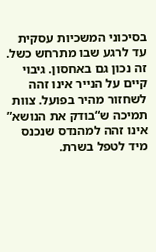בסיכוני המשכיות עסקית עד לרגע שבו מתרחש כשל. זה נכון גם באחסון. גיבוי קיים על הנייר אינו זהה לשחזור מהיר בפועל. צוות תמיכה ש“בודק את הנושא” אינו זהה למהנדס שנכנס מיד לטפל בשרת.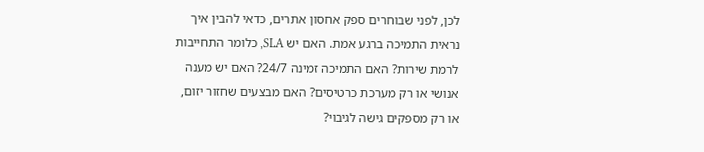לכן, לפני שבוחרים ספק אחסון אתרים, כדאי להבין איך נראית התמיכה ברגע אמת. האם יש SLA, כלומר התחייבות לרמת שירות? האם התמיכה זמינה 24/7? האם יש מענה אנושי או רק מערכת כרטיסים? האם מבצעים שחזור יזום, או רק מספקים גישה לגיבוי?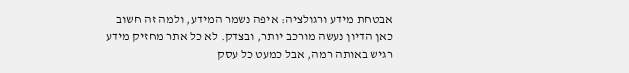אבטחת מידע ורגולציה: איפה נשמר המידע, ולמה זה חשוב
כאן הדיון נעשה מורכב יותר, ובצדק. לא כל אתר מחזיק מידע רגיש באותה רמה, אבל כמעט כל עסק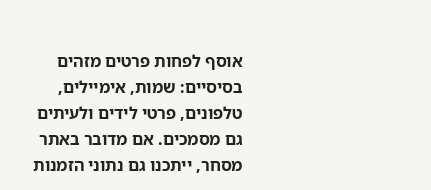אוסף לפחות פרטים מזהים בסיסיים: שמות, אימיילים, טלפונים, פרטי לידים ולעיתים גם מסמכים. אם מדובר באתר מסחר, ייתכנו גם נתוני הזמנות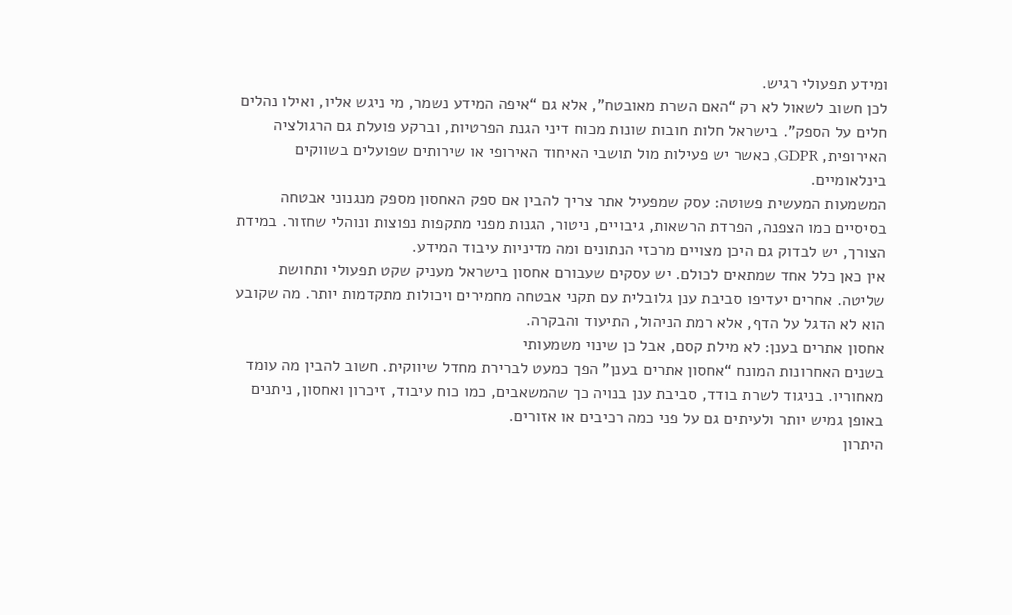ומידע תפעולי רגיש.
לכן חשוב לשאול לא רק “האם השרת מאובטח”, אלא גם “איפה המידע נשמר, מי ניגש אליו, ואילו נהלים חלים על הספק”. בישראל חלות חובות שונות מכוח דיני הגנת הפרטיות, וברקע פועלת גם הרגולציה האירופית, GDPR, כאשר יש פעילות מול תושבי האיחוד האירופי או שירותים שפועלים בשווקים בינלאומיים.
המשמעות המעשית פשוטה: עסק שמפעיל אתר צריך להבין אם ספק האחסון מספק מנגנוני אבטחה בסיסיים כמו הצפנה, הפרדת הרשאות, גיבויים, ניטור, הגנות מפני מתקפות נפוצות ונוהלי שחזור. במידת הצורך, יש לבדוק גם היכן מצויים מרכזי הנתונים ומה מדיניות עיבוד המידע.
אין כאן כלל אחד שמתאים לכולם. יש עסקים שעבורם אחסון בישראל מעניק שקט תפעולי ותחושת שליטה. אחרים יעדיפו סביבת ענן גלובלית עם תקני אבטחה מחמירים ויכולות מתקדמות יותר. מה שקובע הוא לא הדגל על הדף, אלא רמת הניהול, התיעוד והבקרה.
אחסון אתרים בענן: לא מילת קסם, אבל כן שינוי משמעותי
בשנים האחרונות המונח “אחסון אתרים בענן” הפך כמעט לברירת מחדל שיווקית. חשוב להבין מה עומד מאחוריו. בניגוד לשרת בודד, סביבת ענן בנויה כך שהמשאבים, כמו כוח עיבוד, זיכרון ואחסון, ניתנים באופן גמיש יותר ולעיתים גם על פני כמה רכיבים או אזורים.
היתרון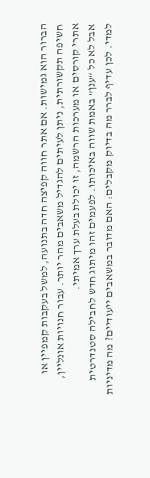הברור הוא גמישות. אם אתר חווה קפיצה חדה בתנועה, למשל בעקבות קמפיין או חשיפה תקשורתית, ניתן לעיתים להגדיל משאבים מהר יותר. עבור חנויות אונליין, אתרי קורסים או מערכות הרשמה, זו יכולת בעלת ערך אמיתי.
אבל לא כל “ענן” באמת שווה באיכותו. לפעמים זהו מיתוג חדש לחבילה סטנדרטית למדי. לכן עדיף לברר מה בדיוק מקבלים: האם מדובר במשאבים ייעודיים? מה מדיניות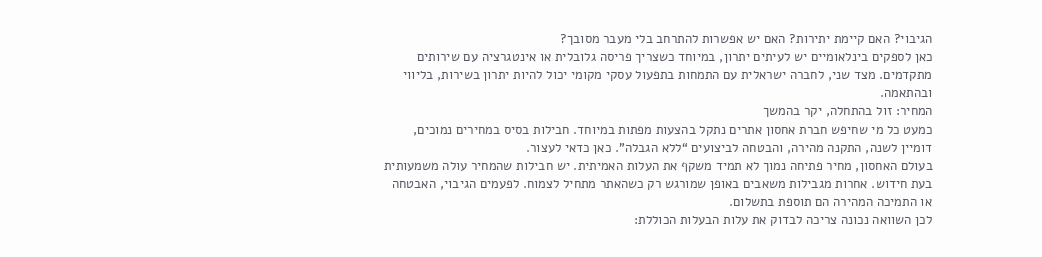הגיבוי? האם קיימת יתירות? האם יש אפשרות להתרחב בלי מעבר מסובך?
כאן לספקים בינלאומיים יש לעיתים יתרון, במיוחד כשצריך פריסה גלובלית או אינטגרציה עם שירותים מתקדמים. מצד שני, לחברה ישראלית עם התמחות בתפעול עסקי מקומי יכול להיות יתרון בשירות, בליווי ובהתאמה.
המחיר: זול בהתחלה, יקר בהמשך
כמעט כל מי שחיפש חברת אחסון אתרים נתקל בהצעות מפתות במיוחד. חבילות בסיס במחירים נמוכים, דומיין לשנה, התקנה מהירה, והבטחה לביצועים “ללא הגבלה”. כאן כדאי לעצור.
בעולם האחסון, מחיר פתיחה נמוך לא תמיד משקף את העלות האמיתית. יש חבילות שהמחיר עולה משמעותית בעת חידוש. אחרות מגבילות משאבים באופן שמורגש רק כשהאתר מתחיל לצמוח. לפעמים הגיבוי, האבטחה או התמיכה המהירה הם תוספת בתשלום.
לכן השוואה נכונה צריכה לבדוק את עלות הבעלות הכוללת: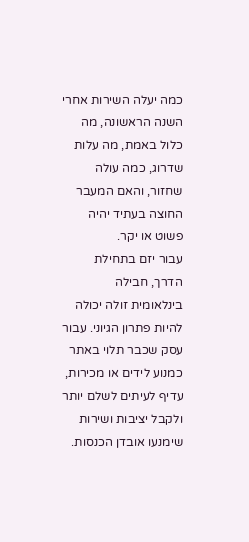כמה יעלה השירות אחרי השנה הראשונה, מה כלול באמת, מה עלות שדרוג, כמה עולה שחזור, והאם המעבר החוצה בעתיד יהיה פשוט או יקר.
עבור יזם בתחילת הדרך, חבילה בינלאומית זולה יכולה להיות פתרון הגיוני. עבור עסק שכבר תלוי באתר כמנוע לידים או מכירות, עדיף לעיתים לשלם יותר ולקבל יציבות ושירות שימנעו אובדן הכנסות.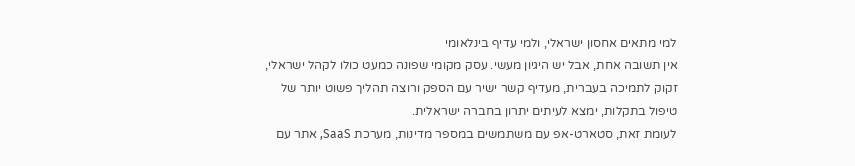למי מתאים אחסון ישראלי, ולמי עדיף בינלאומי
אין תשובה אחת, אבל יש היגיון מעשי. עסק מקומי שפונה כמעט כולו לקהל ישראלי, זקוק לתמיכה בעברית, מעדיף קשר ישיר עם הספק ורוצה תהליך פשוט יותר של טיפול בתקלות, ימצא לעיתים יתרון בחברה ישראלית.
לעומת זאת, סטארט-אפ עם משתמשים במספר מדינות, מערכת SaaS, אתר עם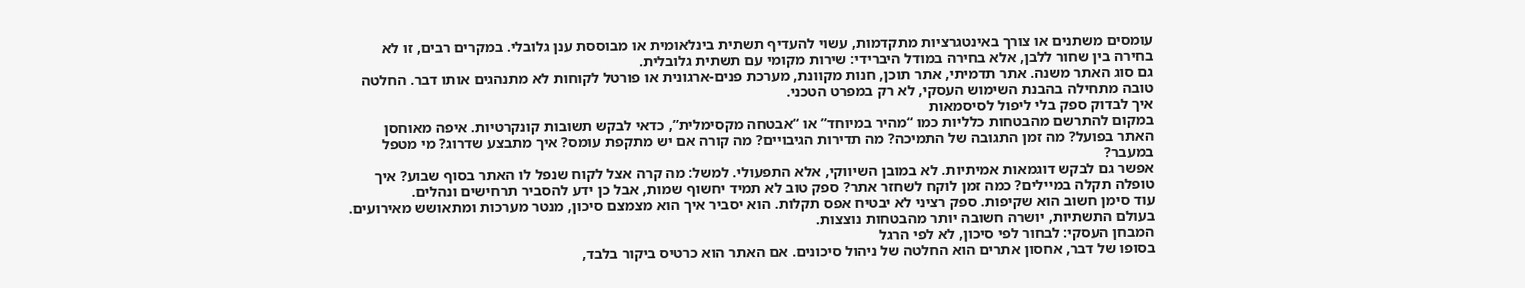עומסים משתנים או צורך באינטגרציות מתקדמות, עשוי להעדיף תשתית בינלאומית או מבוססת ענן גלובלי. במקרים רבים, זו לא בחירה בין שחור ללבן, אלא בחירה במודל היברידי: שירות מקומי עם תשתית גלובלית.
גם סוג האתר משנה. אתר תדמיתי, אתר תוכן, חנות מקוונת, מערכת פנים-ארגונית או פורטל לקוחות לא מתנהגים אותו דבר. החלטה טובה מתחילה בהבנת השימוש העסקי, לא רק במפרט הטכני.
איך לבדוק ספק בלי ליפול לסיסמאות
במקום להתרשם מהבטחות כלליות כמו “מהיר במיוחד” או “אבטחה מקסימלית”, כדאי לבקש תשובות קונקרטיות. איפה מאוחסן האתר בפועל? מה זמן התגובה של התמיכה? מה תדירות הגיבויים? מה קורה אם יש מתקפת עומס? איך מתבצע שדרוג? מי מטפל במעבר?
אפשר גם לבקש דוגמאות אמיתיות. לא במובן השיווקי, אלא התפעולי. למשל: מה קרה אצל לקוח שנפל לו האתר בסוף שבוע? איך טופלה תקלה במיילים? כמה זמן לוקח לשחזר אתר? ספק טוב לא תמיד יחשוף שמות, אבל כן ידע להסביר תרחישים ונהלים.
עוד סימן חשוב הוא שקיפות. ספק רציני לא יבטיח אפס תקלות. הוא יסביר איך הוא מצמצם סיכון, מנטר מערכות ומתאושש מאירועים. בעולם התשתיות, יושרה חשובה יותר מהבטחות נוצצות.
המבחן העסקי: לבחור לפי סיכון, לא לפי הרגל
בסופו של דבר, אחסון אתרים הוא החלטה של ניהול סיכונים. אם האתר הוא כרטיס ביקור בלבד,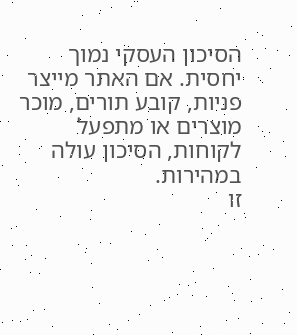הסיכון העסקי נמוך יחסית. אם האתר מייצר פניות, קובע תורים, מוכר מוצרים או מתפעל לקוחות, הסיכון עולה במהירות.
זו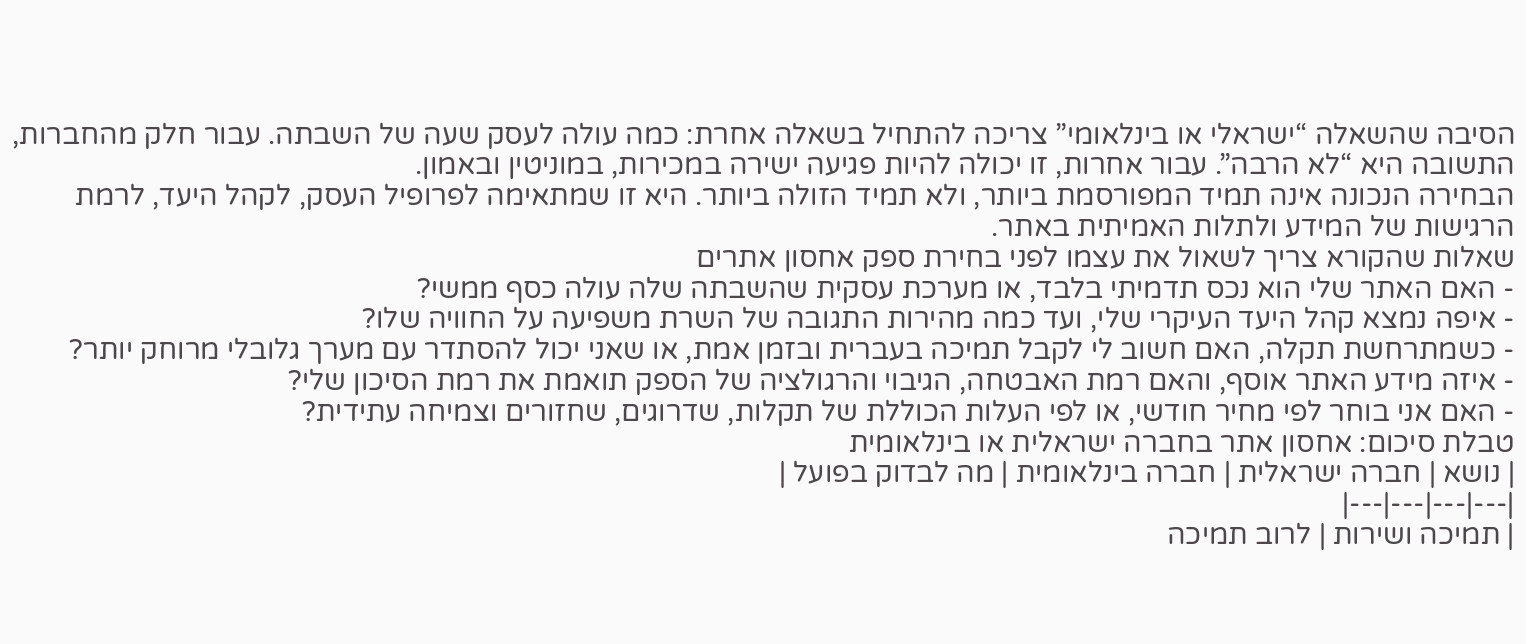הסיבה שהשאלה “ישראלי או בינלאומי” צריכה להתחיל בשאלה אחרת: כמה עולה לעסק שעה של השבתה. עבור חלק מהחברות, התשובה היא “לא הרבה”. עבור אחרות, זו יכולה להיות פגיעה ישירה במכירות, במוניטין ובאמון.
הבחירה הנכונה אינה תמיד המפורסמת ביותר, ולא תמיד הזולה ביותר. היא זו שמתאימה לפרופיל העסק, לקהל היעד, לרמת הרגישות של המידע ולתלות האמיתית באתר.
שאלות שהקורא צריך לשאול את עצמו לפני בחירת ספק אחסון אתרים
- האם האתר שלי הוא נכס תדמיתי בלבד, או מערכת עסקית שהשבתה שלה עולה כסף ממשי?
- איפה נמצא קהל היעד העיקרי שלי, ועד כמה מהירות התגובה של השרת משפיעה על החוויה שלו?
- כשמתרחשת תקלה, האם חשוב לי לקבל תמיכה בעברית ובזמן אמת, או שאני יכול להסתדר עם מערך גלובלי מרוחק יותר?
- איזה מידע האתר אוסף, והאם רמת האבטחה, הגיבוי והרגולציה של הספק תואמת את רמת הסיכון שלי?
- האם אני בוחר לפי מחיר חודשי, או לפי העלות הכוללת של תקלות, שדרוגים, שחזורים וצמיחה עתידית?
טבלת סיכום: אחסון אתר בחברה ישראלית או בינלאומית
| נושא | חברה ישראלית | חברה בינלאומית | מה לבדוק בפועל |
|---|---|---|---|
| תמיכה ושירות | לרוב תמיכה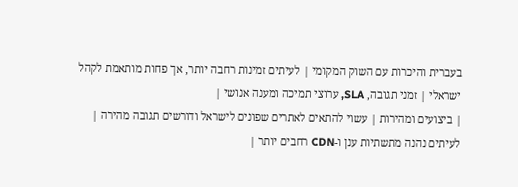בעברית והיכרות עם השוק המקומי | לעיתים זמינות רחבה יותר, אך פחות מותאמת לקהל ישראלי | זמני תגובה, SLA, ערוצי תמיכה ומענה אנושי |
| ביצועים ומהירות | עשוי להתאים לאתרים שפונים לישראל ודורשים תגובה מהירה | לעיתים נהנה מתשתיות ענן ו-CDN רחבים יותר |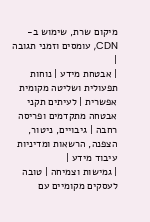מיקום שרת, שימוש ב-CDN, עומסים וזמני תגובה |
| אבטחת מידע | נוחות תפעולית ושליטה מקומית אפשרית | לעיתים תקני אבטחה מתקדמים ופריסה רחבה | גיבויים, ניטור, הצפנה, הרשאות ומדיניות עיבוד מידע |
| גמישות וצמיחה | טובה לעסקים מקומיים עם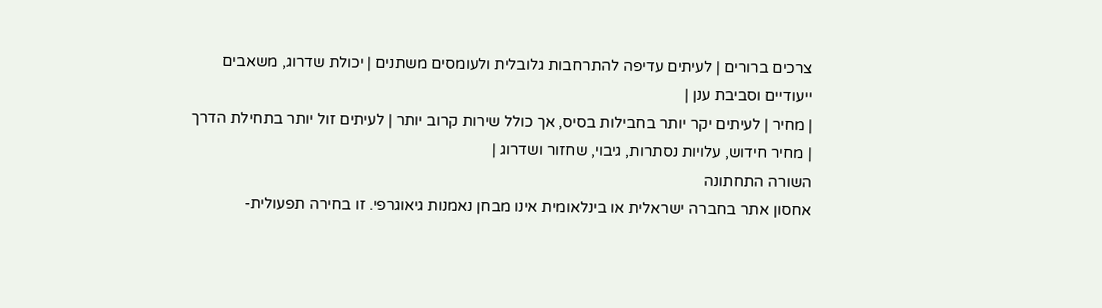צרכים ברורים | לעיתים עדיפה להתרחבות גלובלית ולעומסים משתנים | יכולת שדרוג, משאבים ייעודיים וסביבת ענן |
| מחיר | לעיתים יקר יותר בחבילות בסיס, אך כולל שירות קרוב יותר | לעיתים זול יותר בתחילת הדרך | מחיר חידוש, עלויות נסתרות, גיבוי, שחזור ושדרוג |
השורה התחתונה
אחסון אתר בחברה ישראלית או בינלאומית אינו מבחן נאמנות גיאוגרפי. זו בחירה תפעולית-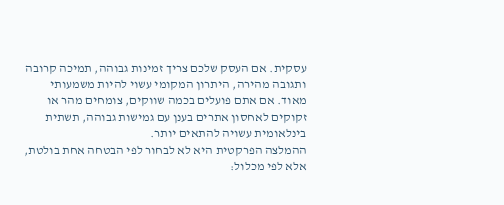עסקית. אם העסק שלכם צריך זמינות גבוהה, תמיכה קרובה ותגובה מהירה, היתרון המקומי עשוי להיות משמעותי מאוד. אם אתם פועלים בכמה שווקים, צומחים מהר או זקוקים לאחסון אתרים בענן עם גמישות גבוהה, תשתית בינלאומית עשויה להתאים יותר.
ההמלצה הפרקטית היא לא לבחור לפי הבטחה אחת בולטת, אלא לפי מכלול: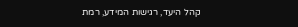קהל היעד, רגישות המידע, רמת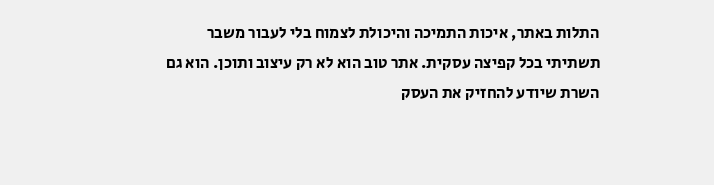התלות באתר, איכות התמיכה והיכולת לצמוח בלי לעבור משבר תשתיתי בכל קפיצה עסקית. אתר טוב הוא לא רק עיצוב ותוכן. הוא גם השרת שיודע להחזיק את העסק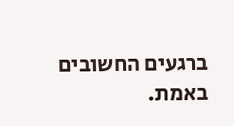ברגעים החשובים באמת.